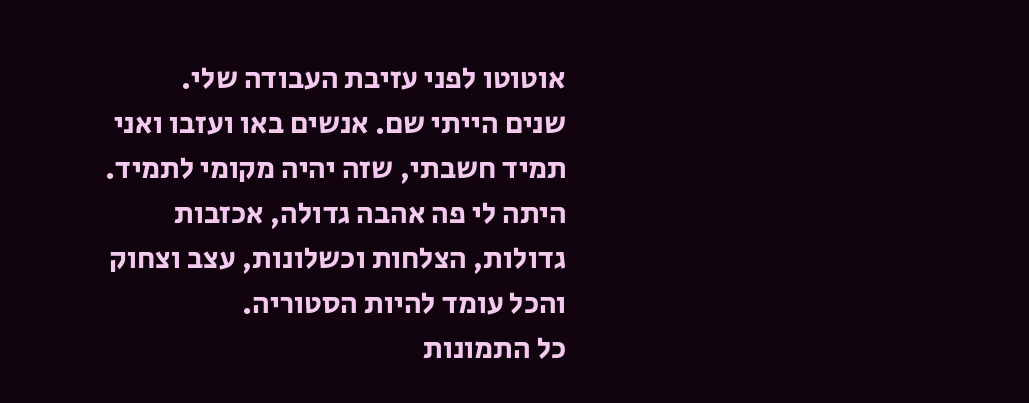אוטוטו לפני עזיבת העבודה שלי.
שנים הייתי שם. אנשים באו ועזבו ואני תמיד חשבתי, שזה יהיה מקומי לתמיד. היתה לי פה אהבה גדולה, אכזבות גדולות, הצלחות וכשלונות, עצב וצחוק והכל עומד להיות הסטוריה.
כל התמונות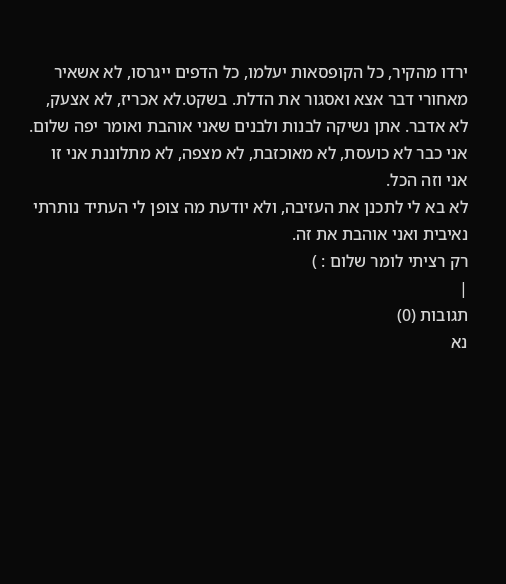ירדו מהקיר, כל הקופסאות יעלמו, כל הדפים ייגרסו, לא אשאיר מאחורי דבר אצא ואסגור את הדלת. בשקט.לא אכריז, לא אצעק, לא אדבר. אתן נשיקה לבנות ולבנים שאני אוהבת ואומר יפה שלום.
אני כבר לא כועסת, לא מאוכזבת, לא מצפה, לא מתלוננת אני זו אני וזה הכל.
לא בא לי לתכנן את העזיבה, ולא יודעת מה צופן לי העתיד נותרתי נאיבית ואני אוהבת את זה.
רק רציתי לומר שלום : )
|
תגובות (0)
נא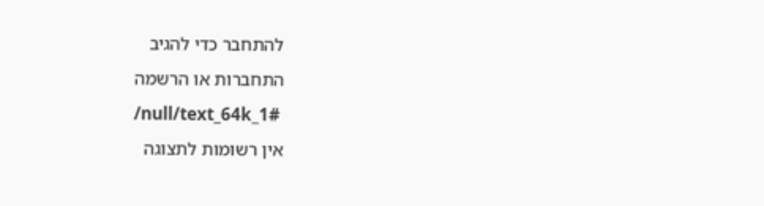להתחבר כדי להגיב
התחברות או הרשמה
/null/text_64k_1#
אין רשומות לתצוגה